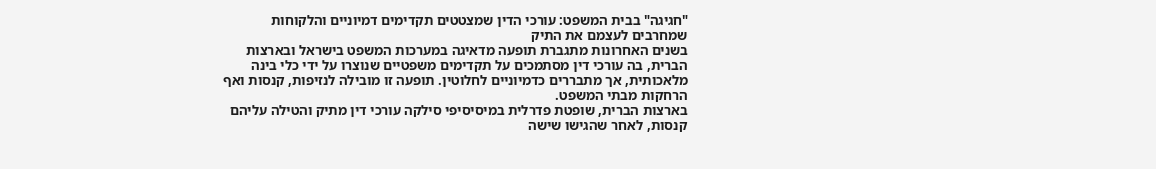"חגיגה" בבית המשפט: עורכי הדין שמצטטים תקדימים דמיוניים והלקוחות שמחרבים לעצמם את התיק
בשנים האחרונות מתגברת תופעה מדאיגה במערכות המשפט בישראל ובארצות הברית, בה עורכי דין מסתמכים על תקדימים משפטיים שנוצרו על ידי כלי בינה מלאכותית, אך מתבררים כדמיוניים לחלוטין. תופעה זו מובילה לנזיפות, קנסות ואף הרחקות מבתי המשפט.
בארצות הברית, שופטת פדרלית במיסיסיפי סילקה עורכי דין מתיק והטילה עליהם קנסות, לאחר שהגישו שישה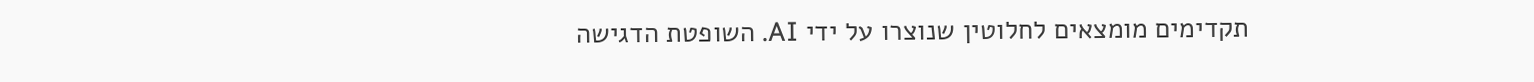תקדימים מומצאים לחלוטין שנוצרו על ידי AI. השופטת הדגישה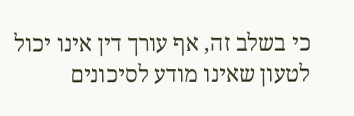כי בשלב זה, אף עורך דין אינו יכול לטעון שאינו מודע לסיכונים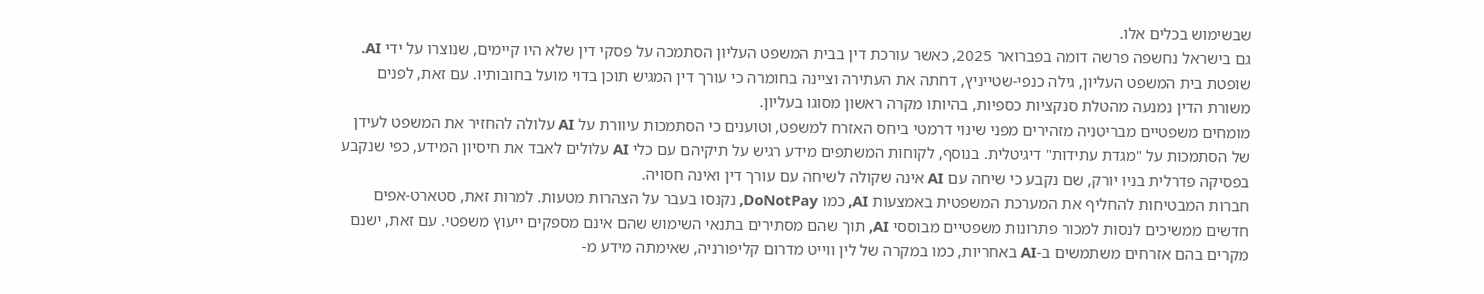שבשימוש בכלים אלו.
גם בישראל נחשפה פרשה דומה בפברואר 2025, כאשר עורכת דין בבית המשפט העליון הסתמכה על פסקי דין שלא היו קיימים, שנוצרו על ידי AI. שופטת בית המשפט העליון, גילה כנפי-שטייניץ, דחתה את העתירה וציינה בחומרה כי עורך דין המגיש תוכן בדוי מועל בחובותיו. עם זאת, לפנים משורת הדין נמנעה מהטלת סנקציות כספיות, בהיותו מקרה ראשון מסוגו בעליון.
מומחים משפטיים מבריטניה מזהירים מפני שינוי דרמטי ביחס האזרח למשפט, וטוענים כי הסתמכות עיוורת על AI עלולה להחזיר את המשפט לעידן של הסתמכות על "מגדת עתידות" דיגיטלית. בנוסף, לקוחות המשתפים מידע רגיש על תיקיהם עם כלי AI עלולים לאבד את חיסיון המידע, כפי שנקבע בפסיקה פדרלית בניו יורק, שם נקבע כי שיחה עם AI אינה שקולה לשיחה עם עורך דין ואינה חסויה.
חברות המבטיחות להחליף את המערכת המשפטית באמצעות AI, כמו DoNotPay, נקנסו בעבר על הצהרות מטעות. למרות זאת, סטארט-אפים חדשים ממשיכים לנסות למכור פתרונות משפטיים מבוססי AI, תוך שהם מסתירים בתנאי השימוש שהם אינם מספקים ייעוץ משפטי. עם זאת, ישנם מקרים בהם אזרחים משתמשים ב-AI באחריות, כמו במקרה של לין ווייט מדרום קליפורניה, שאימתה מידע מ-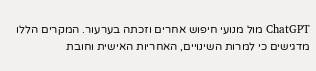ChatGPT מול מנועי חיפוש אחרים וזכתה בערעור. המקרים הללו מדגישים כי למרות השינויים, האחריות האישית וחובת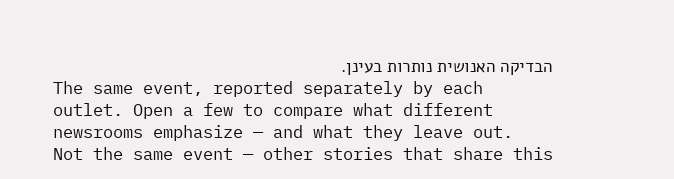הבדיקה האנושית נותרות בעינן.
The same event, reported separately by each outlet. Open a few to compare what different newsrooms emphasize — and what they leave out.
Not the same event — other stories that share this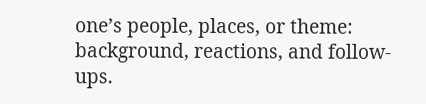one’s people, places, or theme: background, reactions, and follow-ups.